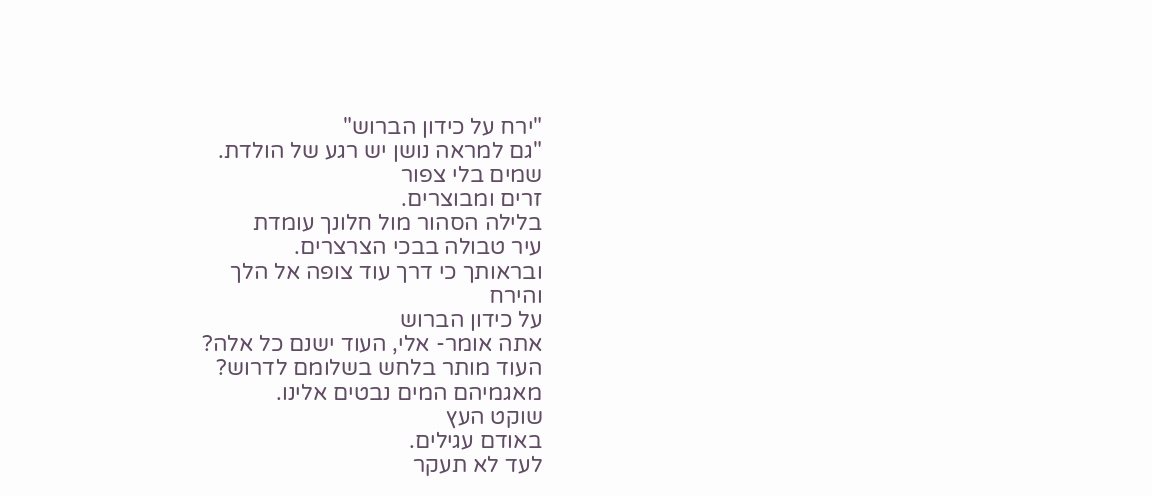"ירח על כידון הברוש"
"גם למראה נושן יש רגע של הולדת.
שמים בלי צפור
זרים ומבוצרים.
בלילה הסהור מול חלונך עומדת
עיר טבולה בבכי הצרצרים.
ובראותך כי דרך עוד צופה אל הלך
והירח
על כידון הברוש
אתה אומר- אלי, העוד ישנם כל אלה?
העוד מותר בלחש בשלומם לדרוש?
מאגמיהם המים נבטים אלינו.
שוקט העץ
באודם עגילים.
לעד לא תעקר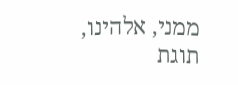ממני, אלהינו,
תוגת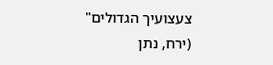צעצועיך הגדולים"
(ירח, נתן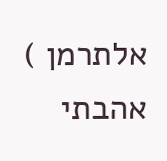אלתרמן )
אהבתי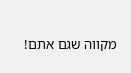מקווה שגם אתם!